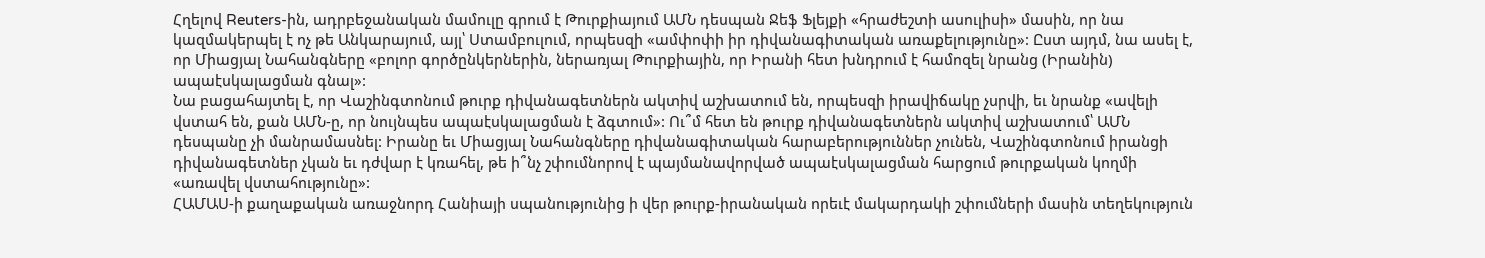Հղելով Reuters-ին, ադրբեջանական մամուլը գրում է Թուրքիայում ԱՄՆ դեսպան Ջեֆ Ֆլեյքի «հրաժեշտի ասուլիսի» մասին, որ նա կազմակերպել է ոչ թե Անկարայում, այլ՝ Ստամբուլում, որպեսզի «ամփոփի իր դիվանագիտական առաքելությունը»: Ըստ այդմ, նա ասել է, որ Միացյալ Նահանգները «բոլոր գործընկերներին, ներառյալ Թուրքիային, որ Իրանի հետ խնդրում է համոզել նրանց (Իրանին) ապաէսկալացման գնալ»:
Նա բացահայտել է, որ Վաշինգտոնում թուրք դիվանագետներն ակտիվ աշխատում են, որպեսզի իրավիճակը չսրվի, եւ նրանք «ավելի վստահ են, քան ԱՄՆ-ը, որ նույնպես ապաէսկալացման է ձգտում»: Ու՞մ հետ են թուրք դիվանագետներն ակտիվ աշխատում՝ ԱՄՆ դեսպանը չի մանրամասնել: Իրանը եւ Միացյալ Նահանգները դիվանագիտական հարաբերություններ չունեն, Վաշինգտոնում իրանցի դիվանագետներ չկան եւ դժվար է կռահել, թե ի՞նչ շփումնորով է պայմանավորված ապաէսկալացման հարցում թուրքական կողմի «առավել վստահությունը»:
ՀԱՄԱՍ-ի քաղաքական առաջնորդ Հանիայի սպանությունից ի վեր թուրք-իրանական որեւէ մակարդակի շփումների մասին տեղեկություն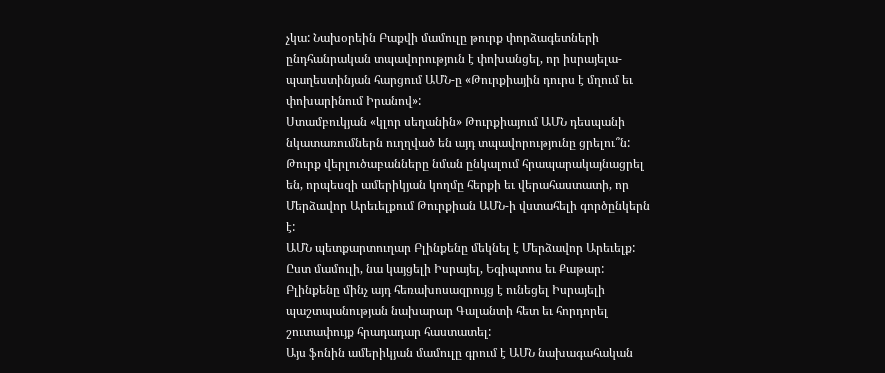չկա: Նախօրեին Բաքվի մամուլը թուրք փորձագետների ընդհանրական տպավորություն է փոխանցել, որ իսրայելա-պաղեստինյան հարցում ԱՄՆ-ը «Թուրքիային դուրս է մղում եւ փոխարինում Իրանով»:
Ստամբուկյան «կլոր սեղանին» Թուրքիայում ԱՄՆ դեսպանի նկատառումներն ուղղված են այդ տպավորությունը ցրելու՞ն: Թուրք վերլուծաբանները նման ընկալում հրապարակայնացրել են, որպեսզի ամերիկյան կողմը հերքի եւ վերահաստատի, որ Մերձավոր Արեւելքում Թուրքիան ԱՄՆ-ի վստահելի գործընկերն է:
ԱՄՆ պետքարտուղար Բլինքենը մեկնել է Մերձավոր Արեւելք: Ըստ մամուլի, նա կայցելի Իսրայել, Եգիպտոս եւ Քաթար: Բլինքենը մինչ այդ հեռախոսազրույց է ունեցել Իսրայելի պաշտպանության նախարար Գալանտի հետ եւ հորդորել շուտափույք հրադադար հաստատել:
Այս ֆոնին ամերիկյան մամուլը գրում է ԱՄՆ նախագահական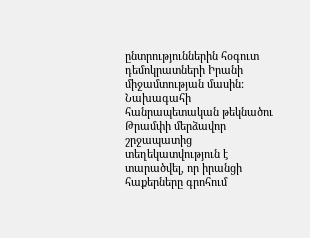ընտրություններին հօգուտ դեմոկրատների Իրանի միջամտության մասին: Նախագահի հանրապետական թեկնածու Թրամփի մերձավոր շրջապատից տեղեկատվություն է տարածվել, որ իրանցի հաքերները գրոհում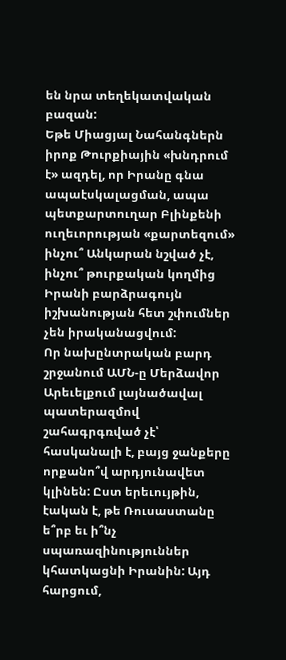են նրա տեղեկատվական բազան:
Եթե Միացյալ Նահանգներն իրոք Թուրքիային «խնդրում է» ազդել, որ Իրանը գնա ապաէսկալացման, ապա պետքարտուղար Բլինքենի ուղեւորության «քարտեզում» ինչու՞ Անկարան նշված չէ, ինչու՞ թուրքական կողմից Իրանի բարձրագույն իշխանության հետ շփումներ չեն իրականացվում:
Որ նախընտրական բարդ շրջանում ԱՄՆ-ը Մերձավոր Արեւելքում լայնածավալ պատերազմով շահագրգռված չէ՝ հասկանալի է, բայց ջանքերը որքանո՞վ արդյունավետ կլինեն: Ըստ երեւույթին, էական է, թե Ռուսաստանը ե՞րբ եւ ի՞նչ սպառազինություններ կհատկացնի Իրանին: Այդ հարցում,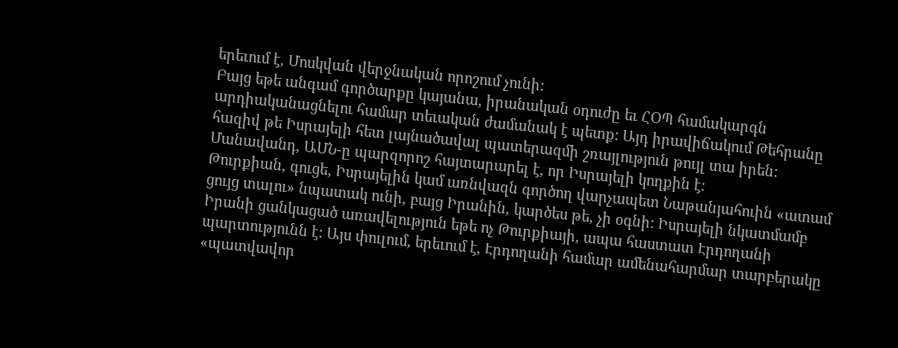երեւում է, Մոսկվան վերջնական որոշում չունի:
Բայց եթե անգամ գործարքը կայանա, իրանական օդուժը եւ ՀՕՊ համակարգն արդիականացնելու համար տեւական ժամանակ է պետք: Այդ իրավիճակում Թեհրանը հազիվ թե Իսրայելի հետ լայնածավալ պատերազմի շռայլություն թույլ տա իրեն: Մանավանդ, ԱՄՆ-ը պարզորոշ հայտարարել է, որ Իսրայելի կողքին է:
Թուրքիան, գուցե, Իսրայելին կամ առնվազն գործող վարչապետ Նաթանյահուին «ատամ ցույց տալու» նպատակ ունի, բայց Իրանին, կարծես թե, չի օգնի: Իսրայելի նկատմամբ Իրանի ցանկացած առավելություն եթե ոչ Թուրքիայի, ապա հաստատ Էրդողանի պարտությունն է: Այս փուլում, երեւում է, Էրդողանի համար ամենահարմար տարբերակը «պատվավոր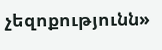չեզոքությունն»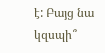է: Բայց նա կզսպի՞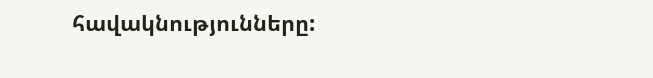հավակնությունները: